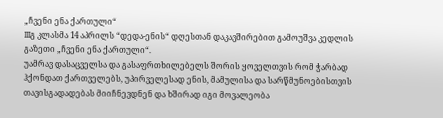„ჩვენი ენა ქართული“
IIIგ კლასმა 14 აპრილს “დედა-ენის“ დღესთან დაკავშირებით გამოუშვა კედლის გაზეთი „ჩვენი ენა ქართული“.
უამრავ დასაცველსა და გასაფრთხილებელს შორის ყოველთვის რომ ჭარბად ჰქონდათ ქართველებს, უპირველესად ენის, მამულისა და სარწმუნოებისთვის თავისგადადებას მიიჩნევდნენ და ხშირად იგი მოვალეობა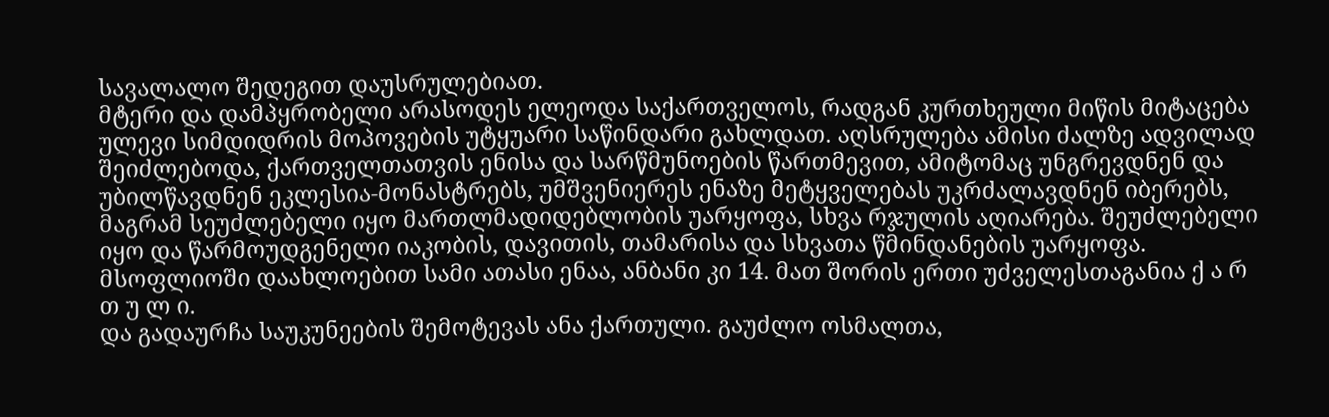სავალალო შედეგით დაუსრულებიათ.
მტერი და დამპყრობელი არასოდეს ელეოდა საქართველოს, რადგან კურთხეული მიწის მიტაცება ულევი სიმდიდრის მოპოვების უტყუარი საწინდარი გახლდათ. აღსრულება ამისი ძალზე ადვილად შეიძლებოდა, ქართველთათვის ენისა და სარწმუნოების წართმევით, ამიტომაც უნგრევდნენ და უბილწავდნენ ეკლესია-მონასტრებს, უმშვენიერეს ენაზე მეტყველებას უკრძალავდნენ იბერებს, მაგრამ სეუძლებელი იყო მართლმადიდებლობის უარყოფა, სხვა რჯულის აღიარება. შეუძლებელი იყო და წარმოუდგენელი იაკობის, დავითის, თამარისა და სხვათა წმინდანების უარყოფა.
მსოფლიოში დაახლოებით სამი ათასი ენაა, ანბანი კი 14. მათ შორის ერთი უძველესთაგანია ქ ა რ თ უ ლ ი.
და გადაურჩა საუკუნეების შემოტევას ანა ქართული. გაუძლო ოსმალთა,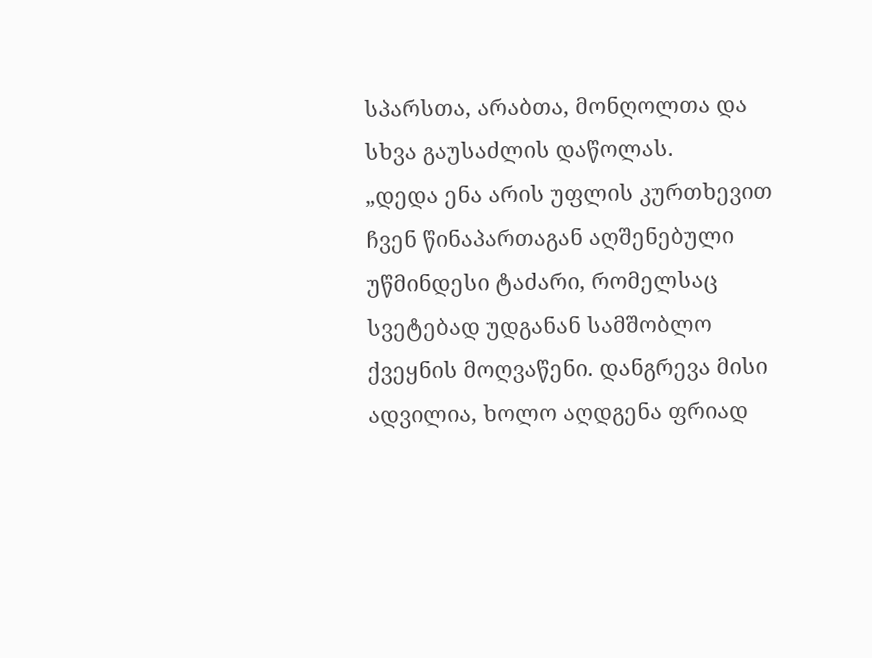სპარსთა, არაბთა, მონღოლთა და სხვა გაუსაძლის დაწოლას.
„დედა ენა არის უფლის კურთხევით ჩვენ წინაპართაგან აღშენებული უწმინდესი ტაძარი, რომელსაც სვეტებად უდგანან სამშობლო ქვეყნის მოღვაწენი. დანგრევა მისი ადვილია, ხოლო აღდგენა ფრიად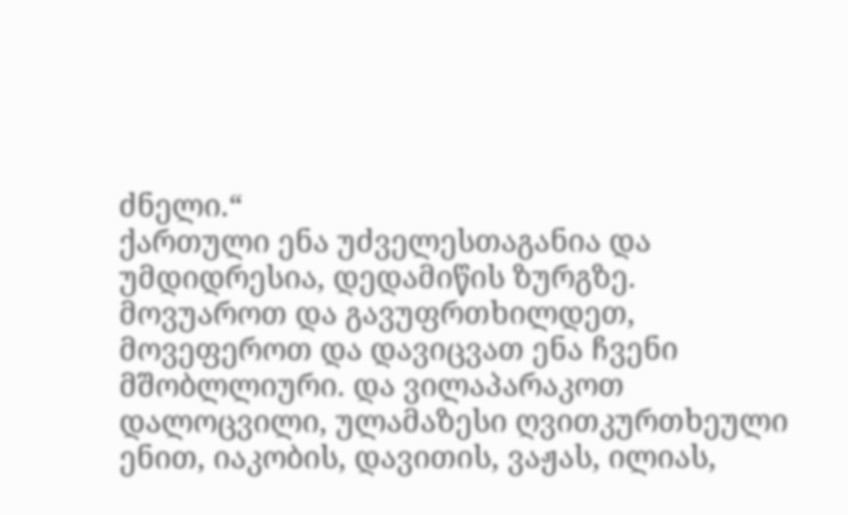ძნელი.“
ქართული ენა უძველესთაგანია და უმდიდრესია, დედამიწის ზურგზე. მოვუაროთ და გავუფრთხილდეთ, მოვეფეროთ და დავიცვათ ენა ჩვენი მშობლლიური. და ვილაპარაკოთ დალოცვილი, ულამაზესი ღვითკურთხეული ენით, იაკობის, დავითის, ვაჟას, ილიას,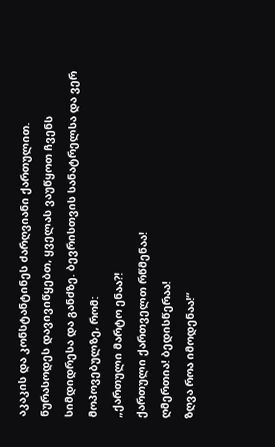აკაკის და კონსტანტინეს ძარღვიანი ქართულით.
ნურასოდეს დავივიწყებთ, ყველას ვაუწყოთ ჩვენს სიმდიდრესა და განძზე. ბევრისთვის სანატრელსა და ვერ მოპოვებულზე, რომ:
„ქართული მარტო ენაა?!
ქართული ქართველთ რწმენაა!
ღმერთია! ბედისწერაა!
ზღვა როა იმოდენაა!“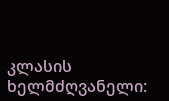კლასის ხელმძღვანელი: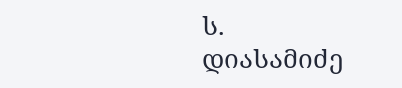ს. დიასამიძე